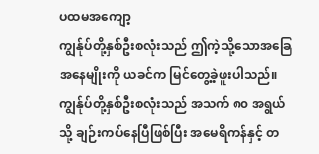ပထမအကျော့
ကျွန်ုပ်တို့နှစ်ဦးစလုံးသည် ဤကဲ့သို့သောအခြေအနေမျိုးကို ယခင်က မြင်တွေ့ခဲ့ဖူးပါသည်။ ကျွန်ုပ်တို့နှစ်ဦးစလုံးသည် အသက် ၈၀ အရွယ်သို့ ချဉ်းကပ်နေပြီဖြစ်ပြီး အမေရိကန်နှင့် တ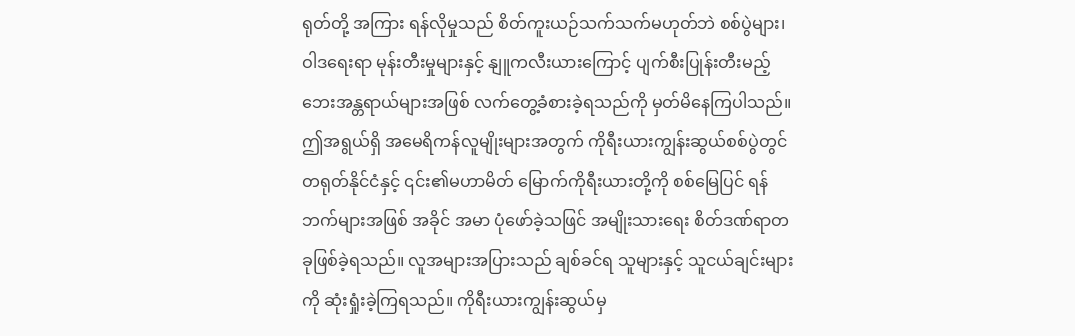ရုတ်တို့ အကြား ရန်လိုမှုသည် စိတ်ကူးယဉ်သက်သက်မဟုတ်ဘဲ စစ်ပွဲများ၊ ဝါဒရေးရာ မုန်းတီးမှုများနှင့် နျူကလီးယားကြောင့် ပျက်စီးပြုန်းတီးမည့် ဘေးအန္တရာယ်များအဖြစ် လက်တွေ့ခံစားခဲ့ရသည်ကို မှတ်မိနေကြပါသည်။ ဤအရွယ်ရှိ အမေရိကန်လူမျိုးများအတွက် ကိုရီးယားကျွန်းဆွယ်စစ်ပွဲတွင် တရုတ်နိုင်ငံနှင့် ၎င်း၏မဟာမိတ် မြောက်ကိုရီးယားတို့ကို စစ်မြေပြင် ရန်ဘက်များအဖြစ် အခိုင် အမာ ပုံဖော်ခဲ့သဖြင် အမျိုးသားရေး စိတ်ဒဏ်ရာတခုဖြစ်ခဲ့ရသည်။ လူအများအပြားသည် ချစ်ခင်ရ သူများနှင့် သူငယ်ချင်းများကို ဆုံးရှုံးခဲ့ကြရသည်။ ကိုရီးယားကျွန်းဆွယ်မှ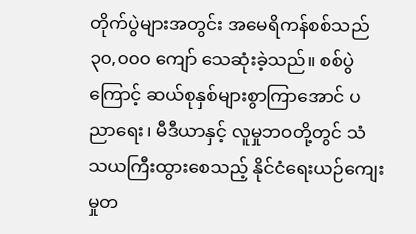တိုက်ပွဲများအတွင်း အမေရိကန်စစ်သည် ၃၀,၀၀၀ ကျော် သေဆုံးခဲ့သည်။ စစ်ပွဲကြောင့် ဆယ်စုနှစ်များစွာကြာအောင် ပညာရေး၊ မီဒီယာနှင့် လူမှုဘဝတို့တွင် သံသယကြီးထွားစေသည့် နိုင်ငံရေးယဉ်ကျေးမှုတ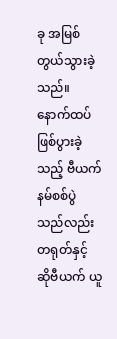ခု အမြစ် တွယ်သွားခဲ့သည်။ နောက်ထပ်ဖြစ်ပွားခဲ့သည့် ဗီယက်နမ်စစ်ပွဲသည်လည်း တရုတ်နှင့် ဆိုဗီယက် ယူ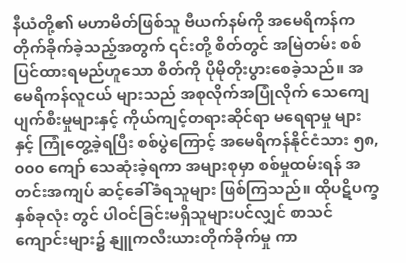နီယံတို့၏ မဟာမိတ်ဖြစ်သူ ဗီယက်နမ်ကို အမေရိကန်က တိုက်ခိုက်ခဲ့သည့်အတွက် ၎င်းတို့ စိတ်တွင် အမြဲတမ်း စစ်ပြင်ထားရမည်ဟူသော စိတ်ကို ပိုမိုတိုးပွားစေခဲ့သည်။ အမေရိကန်လူငယ် များသည် အစုလိုက်အပြုံလိုက် သေကျေပျက်စီးမှုများနှင့် ကိုယ်ကျင့်တရားဆိုင်ရာ မရေရာမှု များနှင့် ကြုံတွေ့ခဲ့ရပြီး စစ်ပွဲကြောင့် အမေရိကန်နိုင်ငံသား ၅၈,၀၀၀ ကျော် သေဆုံးခဲ့ရကာ အများစုမှာ စစ်မှုထမ်းရန် အတင်းအကျပ် ဆင့်ခေါ်ခံရသူများ ဖြစ်ကြသည်။ ထိုပဋိပက္ခ နှစ်ခုလုံး တွင် ပါဝင်ခြင်းမရှိသူများပင်လျှင် စာသင်ကျောင်းများ၌ နျူကလီးယားတိုက်ခိုက်မှု ကာ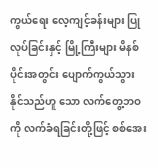ကွယ်ရေး လေ့ကျင့်ခန်းများ ပြုလုပ်ခြင်းနှင့် မြို့ကြီးများ မိနစ်ပိုင်းအတွင်း ပျောက်ကွယ်သွား နိုင်သည်ဟူ သော လက်တွေ့ဘဝကို လက်ခံရခြင်းတို့ဖြင့် စစ်အေး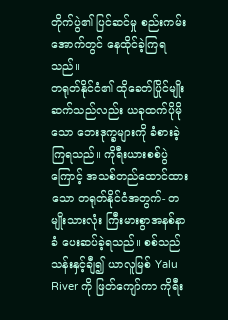တိုက်ပွဲ၏ ပြင်ဆင်မှု စည်းကမ်းအောက်တွင် နေထိုင်ခဲ့ကြရသည်။
တရုတ်နိုင်ငံ၏ ထိုခေတ်ပြိုင်မျိုးဆက်သည်လည်း ယခုထက်ပိုမိုသော ဘေးဒုက္ခများကို ခံစားခဲ့ကြရသည်။ ကိုရီးယားစစ်ပွဲကြောင့် အသစ်တည်ထောင်ထားသော တရုတ်နိုင်ငံအတွက်- တမျိုးသားလုံး ကြီးမားစွာအနစ်နာခံ ပေးဆပ်ခဲ့ရသည်။ စစ်သည်သန်းနှင့်ချီ၍ ယာလူမြစ် Yalu River ကို ဖြတ်ကျော်ကာ ကိုရီး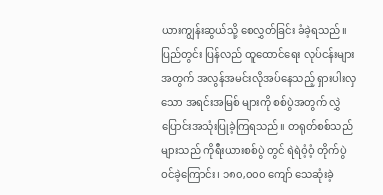ယားကျွန်းဆွယ်သို့ စေလွှတ်ခြင်း ခံခဲ့ရသည်။ ပြည်တွင်း ပြန်လည် ထူထောင်ရေး လုပ်ငန်းများအတွက် အလွန်အမင်းလိုအပ်နေသည့် ရှားပါးလှသော အရင်းအမြစ် များကို စစ်ပွဲအတွက် လွှဲပြောင်းအသုံးပြုခဲ့ကြရသည်။ တရုတ်စစ်သည်များသည် ကိုရီးယားစစ်ပွဲ တွင် ရဲရဲဝံ့ဝံ့ တိုက်ပွဲဝင်ခဲ့ကြောင်း၊ ၁၈၀,၀၀၀ ကျော် သေဆုံးခဲ့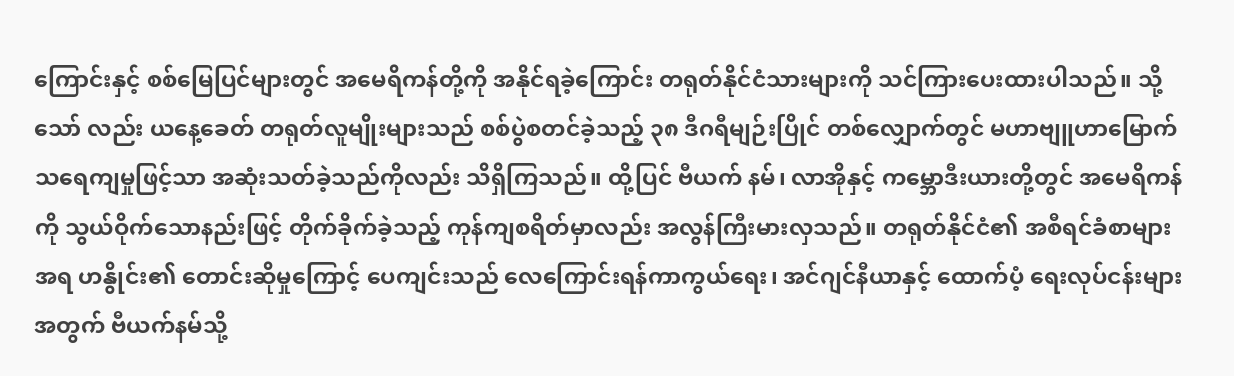ကြောင်းနှင့် စစ်မြေပြင်များတွင် အမေရိကန်တို့ကို အနိုင်ရခဲ့ကြောင်း တရုတ်နိုင်ငံသားများကို သင်ကြားပေးထားပါသည်။ သို့သော် လည်း ယနေ့ခေတ် တရုတ်လူမျိုးများသည် စစ်ပွဲစတင်ခဲ့သည့် ၃၈ ဒီဂရီမျဉ်းပြိုင် တစ်လျှောက်တွင် မဟာဗျူဟာမြောက် သရေကျမှုဖြင့်သာ အဆုံးသတ်ခဲ့သည်ကိုလည်း သိရှိကြသည်။ ထို့ပြင် ဗီယက် နမ်၊ လာအိုနှင့် ကမ္ဘောဒီးယားတို့တွင် အမေရိကန်ကို သွယ်ဝိုက်သောနည်းဖြင့် တိုက်ခိုက်ခဲ့သည့် ကုန်ကျစရိတ်မှာလည်း အလွန်ကြီးမားလှသည်။ တရုတ်နိုင်ငံ၏ အစီရင်ခံစာများအရ ဟနွိုင်း၏ တောင်းဆိုမှုကြောင့် ပေကျင်းသည် လေကြောင်းရန်ကာကွယ်ရေး၊ အင်ဂျင်နီယာနှင့် ထောက်ပံ့ ရေးလုပ်ငန်းများအတွက် ဗီယက်နမ်သို့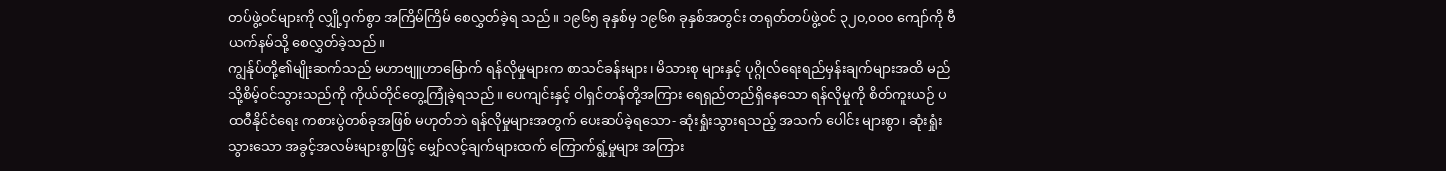တပ်ဖွဲ့ဝင်များကို လျှို့ဝှက်စွာ အကြိမ်ကြိမ် စေလွှတ်ခဲ့ရ သည်။ ၁၉၆၅ ခုနှစ်မှ ၁၉၆၈ ခုနှစ်အတွင်း တရုတ်တပ်ဖွဲ့ဝင် ၃၂၀,၀၀၀ ကျော်ကို ဗီယက်နမ်သို့ စေလွှတ်ခဲ့သည်။
ကျွန်ုပ်တို့၏မျိုးဆက်သည် မဟာဗျူဟာမြောက် ရန်လိုမှုများက စာသင်ခန်းများ၊ မိသားစု များနှင့် ပုဂ္ဂိုလ်ရေးရည်မှန်းချက်များအထိ မည်သို့စိမ့်ဝင်သွားသည်ကို ကိုယ်တိုင်တွေ့ကြုံခဲ့ရသည်။ ပေကျင်းနှင့် ဝါရှင်တန်တို့အကြား ရေရှည်တည်ရှိနေသော ရန်လိုမှုကို စိတ်ကူးယဉ် ပထဝီနိုင်ငံရေး ကစားပွဲတစ်ခုအဖြစ် မဟုတ်ဘဲ ရန်လိုမှုများအတွက် ပေးဆပ်ခဲ့ရသော- ဆုံးရှုံးသွားရသည့် အသက် ပေါင်း များစွာ၊ ဆုံးရှုံးသွားသော အခွင့်အလမ်းများစွာဖြင့် မျှော်လင့်ချက်များထက် ကြောက်ရွံ့မှုများ အကြား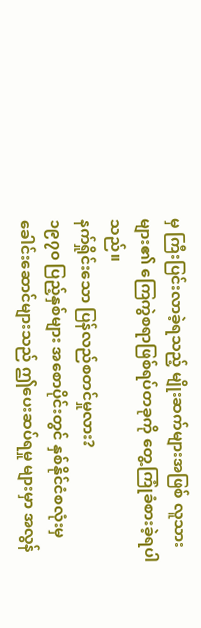မှ ကြီးပြင်းလာခဲ့ရသည့် မျိုးဆက်များအဖြစ် လူသားများ၏ ကြေကွဲစရာဖြစ်ရပ်တခုကို တွေ့ကြုံခံစားခဲ့ရပါသည်။
နက်ရှိုင်းသော ပြန်လည်စတင်မှုလား?
၁၉၇၀ ပြည့်နှစ်များ အစောပိုင်းတွင် နှစ်နိုင်ငံစလုံးမှ ခေါင်းဆောင်များသည် ဤပေးဆပ်ရမှု များမှာ အလွန်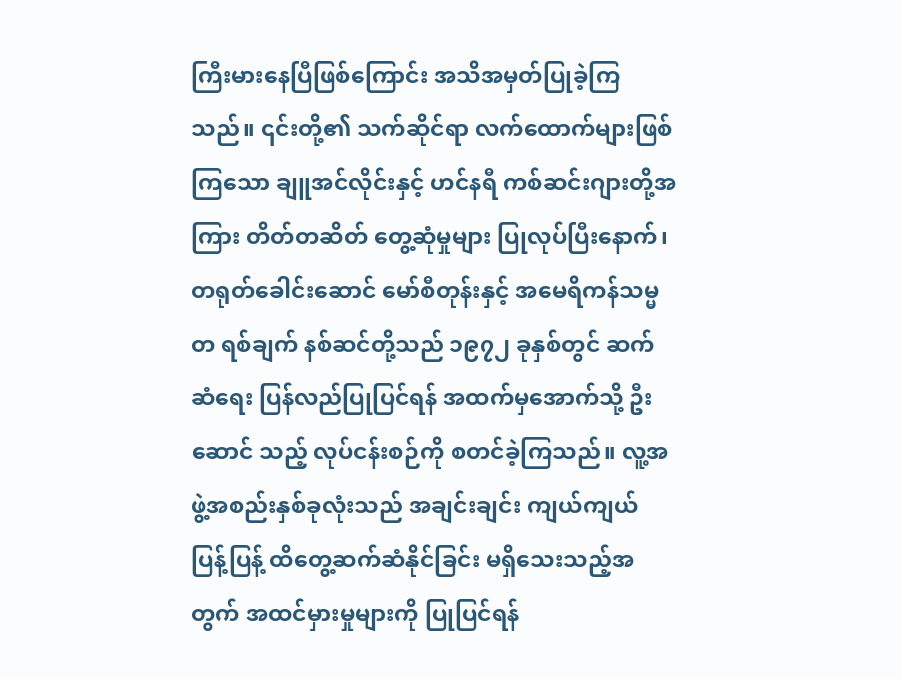ကြီးမားနေပြီဖြစ်ကြောင်း အသိအမှတ်ပြုခဲ့ကြသည်။ ၎င်းတို့၏ သက်ဆိုင်ရာ လက်ထောက်များဖြစ်ကြသော ချူအင်လိုင်းနှင့် ဟင်နရီ ကစ်ဆင်းဂျားတို့အကြား တိတ်တဆိတ် တွေ့ဆုံမှုများ ပြုလုပ်ပြီးနောက်၊ တရုတ်ခေါင်းဆောင် မော်စီတုန်းနှင့် အမေရိကန်သမ္မတ ရစ်ချက် နစ်ဆင်တို့သည် ၁၉၇၂ ခုနှစ်တွင် ဆက်ဆံရေး ပြန်လည်ပြုပြင်ရန် အထက်မှအောက်သို့ ဦးဆောင် သည့် လုပ်ငန်းစဉ်ကို စတင်ခဲ့ကြသည်။ လူ့အဖွဲ့အစည်းနှစ်ခုလုံးသည် အချင်းချင်း ကျယ်ကျယ် ပြန့်ပြန့် ထိတွေ့ဆက်ဆံနိုင်ခြင်း မရှိသေးသည့်အတွက် အထင်မှားမှုများကို ပြုပြင်ရန်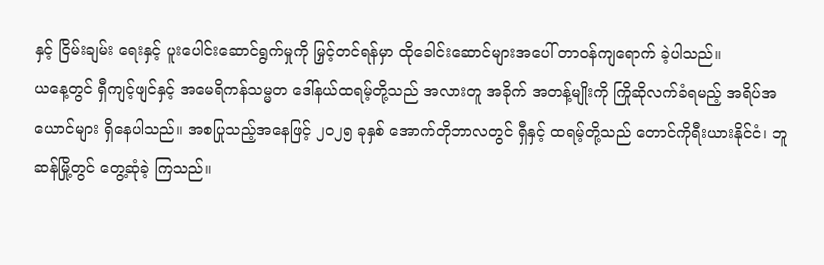နှင့် ငြိမ်းချမ်း ရေးနှင့် ပူးပေါင်းဆောင်ရွက်မှုကို မြှင့်တင်ရန်မှာ ထိုခေါင်းဆောင်များအပေါ် တာဝန်ကျရောက် ခဲ့ပါသည်။
ယနေ့တွင် ရှီကျင့်ဖျင်နှင့် အမေရိကန်သမ္မတ ဒေါ်နယ်ထရမ့်တို့သည် အလားတူ အခိုက် အတန့်မျိုးကို ကြိုဆိုလက်ခံရမည့် အရိပ်အယောင်များ ရှိနေပါသည်။ အစပြုသည့်အနေဖြင့် ၂၀၂၅ ခုနှစ် အောက်တိုဘာလတွင် ရှီနှင့် ထရမ့်တို့သည် တောင်ကိုရီးယားနိုင်ငံ၊ ဘူဆန်မြို့တွင် တွေ့ဆုံခဲ့ ကြသည်။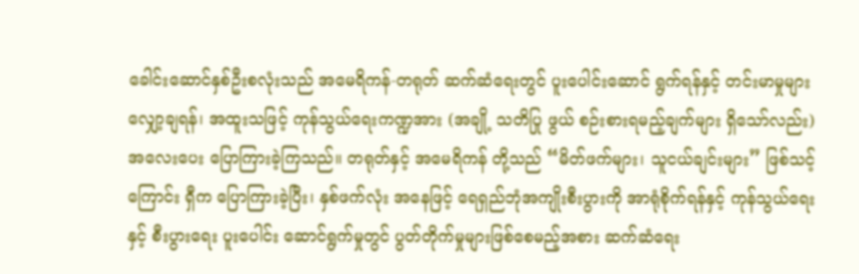ခေါင်းဆောင်နှစ်ဦးစလုံးသည် အမေရိကန်-တရုတ် ဆက်ဆံရေးတွင် ပူးပေါင်းဆောင် ရွက်ရန်နှင့် တင်းမာမှုများ လျှော့ချရန်၊ အထူးသဖြင့် ကုန်သွယ်ရေးကဏ္ဍအား (အချို့ သတိပြု ဖွယ် စဉ်းစားရမည့်ချက်များ ရှိသော်လည်း) အလေးပေး ပြောကြားခဲ့ကြသည်။ တရုတ်နှင့် အမေရိကန် တို့သည် “မိတ်ဖက်များ၊ သူငယ်ချင်းများ” ဖြစ်သင့်ကြောင်း ရှီက ပြောကြားခဲ့ပြီး၊ နှစ်ဖက်လုံး အနေဖြင့် ရေရှည်ဘုံအကျိုးစီးပွားကို အာရုံစိုက်ရန်နှင့် ကုန်သွယ်ရေးနှင့် စီးပွားရေး ပူးပေါင်း ဆောင်ရွက်မှုတွင် ပွတ်တိုက်မှုများဖြစ်စေမည့်အစား ဆက်ဆံရေး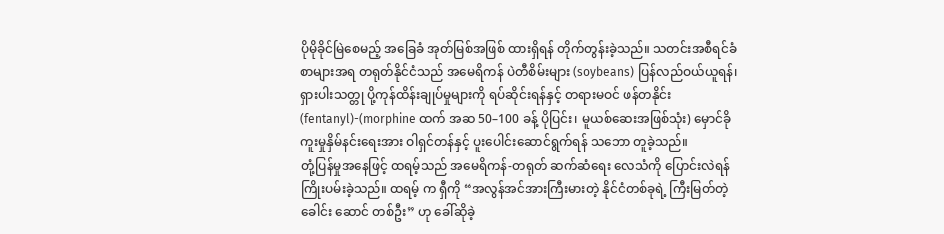ပိုမိုခိုင်မြဲစေမည့် အခြေခံ အုတ်မြစ်အဖြစ် ထားရှိရန် တိုက်တွန်းခဲ့သည်။ သတင်းအစီရင်ခံစာများအရ တရုတ်နိုင်ငံသည် အမေရိကန် ပဲတီစိမ်းများ (soybeans) ပြန်လည်ဝယ်ယူရန်၊ ရှားပါးသတ္တု ပို့ကုန်ထိန်းချုပ်မှုများကို ရပ်ဆိုင်းရန်နှင့် တရားမဝင် ဖန်တနိုင်း (fentanyl)-(morphine ထက် အဆ 50–100 ခန့် ပိုပြင်း၊ မူယစ်ဆေးအဖြစ်သုံး) မှောင်ခိုကူးမှုနှိမ်နင်းရေးအား ဝါရှင်တန်နှင့် ပူးပေါင်းဆောင်ရွက်ရန် သဘော တူခဲ့သည်။
တုံ့ပြန်မှုအနေဖြင့် ထရမ့်သည် အမေရိကန်-တရုတ် ဆက်ဆံရေး လေသံကို ပြောင်းလဲရန် ကြိုးပမ်းခဲ့သည်။ ထရမ့် က ရှီကို “အလွန်အင်အားကြီးမားတဲ့ နိုင်ငံတစ်ခုရဲ့ ကြီးမြတ်တဲ့ ခေါင်း ဆောင် တစ်ဦး” ဟု ခေါ်ဆိုခဲ့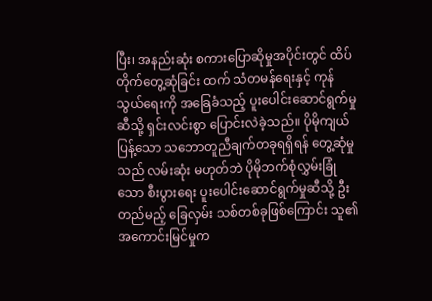ပြီး၊ အနည်းဆုံး စကားပြောဆိုမှုအပိုင်းတွင် ထိပ်တိုက်တွေ့ဆုံခြင်း ထက် သံတမန်ရေးနှင့် ကုန်သွယ်ရေးကို အခြေခံသည့် ပူးပေါင်းဆောင်ရွက်မှုဆီသို့ ရှင်းလင်းစွာ ပြောင်းလဲခဲ့သည်။ ပိုမိုကျယ်ပြန့်သော သဘောတူညီချက်တခုရရှိရန် တွေ့ဆုံမှုသည် လမ်းဆုံး မဟုတ်ဘဲ ပိုမိုဘက်စုံလွှမ်းခြုံသော စီးပွားရေး ပူးပေါင်းဆောင်ရွက်မှုဆီသို့ ဦးတည်မည့် ခြေလှမ်း သစ်တစ်ခုဖြစ်ကြောင်း သူ၏အကောင်းမြင်မှုက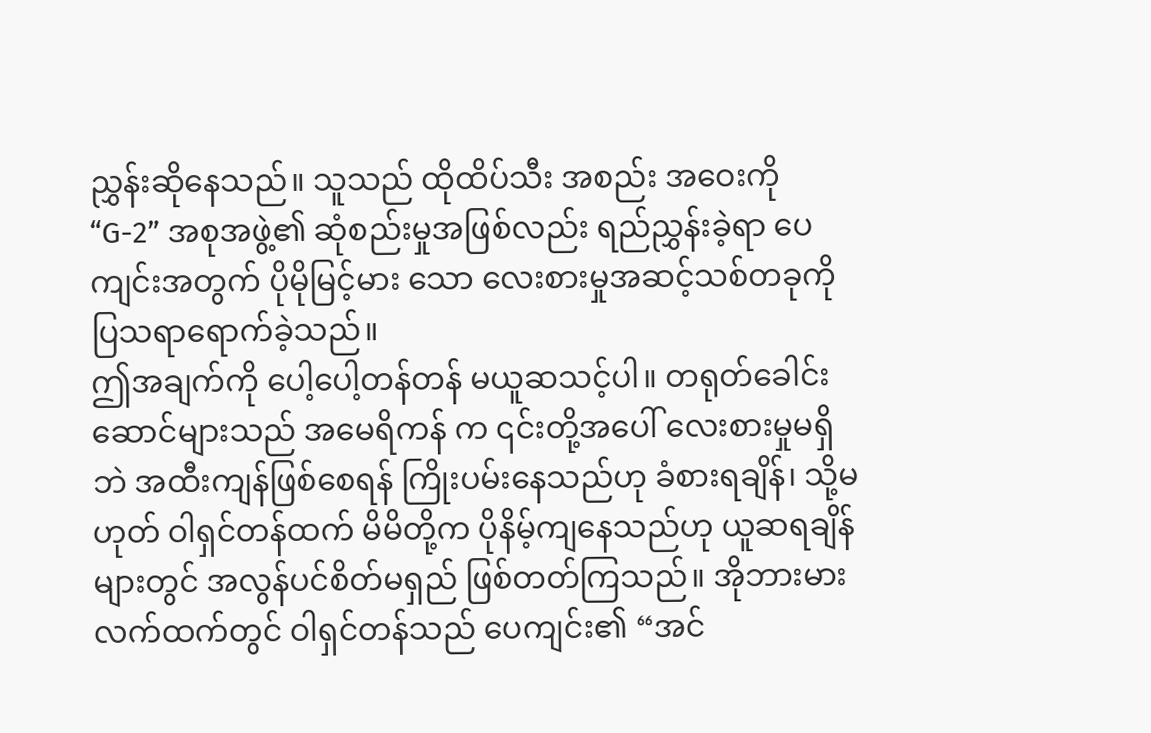ညွှန်းဆိုနေသည်။ သူသည် ထိုထိပ်သီး အစည်း အဝေးကို “G-2” အစုအဖွဲ့၏ ဆုံစည်းမှုအဖြစ်လည်း ရည်ညွှန်းခဲ့ရာ ပေကျင်းအတွက် ပိုမိုမြင့်မား သော လေးစားမှုအဆင့်သစ်တခုကို ပြသရာရောက်ခဲ့သည်။
ဤအချက်ကို ပေါ့ပေါ့တန်တန် မယူဆသင့်ပါ။ တရုတ်ခေါင်းဆောင်များသည် အမေရိကန် က ၎င်းတို့အပေါ် လေးစားမှုမရှိဘဲ အထီးကျန်ဖြစ်စေရန် ကြိုးပမ်းနေသည်ဟု ခံစားရချိန်၊ သို့မဟုတ် ဝါရှင်တန်ထက် မိမိတို့က ပိုနိမ့်ကျနေသည်ဟု ယူဆရချိန်များတွင် အလွန်ပင်စိတ်မရှည် ဖြစ်တတ်ကြသည်။ အိုဘားမားလက်ထက်တွင် ဝါရှင်တန်သည် ပေကျင်း၏ “အင်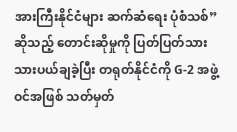အားကြီးနိုင်ငံများ ဆက်ဆံရေး ပုံစံသစ်” ဆိုသည့် တောင်းဆိုမှုကို ပြတ်ပြတ်သားသားပယ်ချခဲ့ပြီး တရုတ်နိုင်ငံကို G-2 အဖွဲ့ဝင်အဖြစ် သတ်မှတ်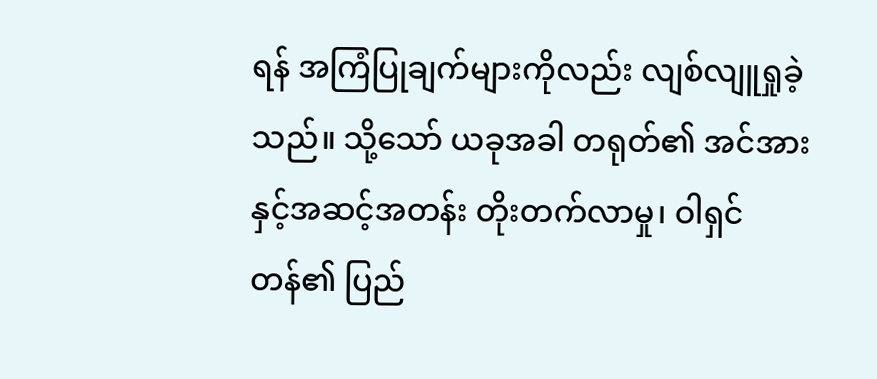ရန် အကြံပြုချက်များကိုလည်း လျစ်လျူရှုခဲ့သည်။ သို့သော် ယခုအခါ တရုတ်၏ အင်အားနှင့်အဆင့်အတန်း တိုးတက်လာမှု၊ ဝါရှင်တန်၏ ပြည်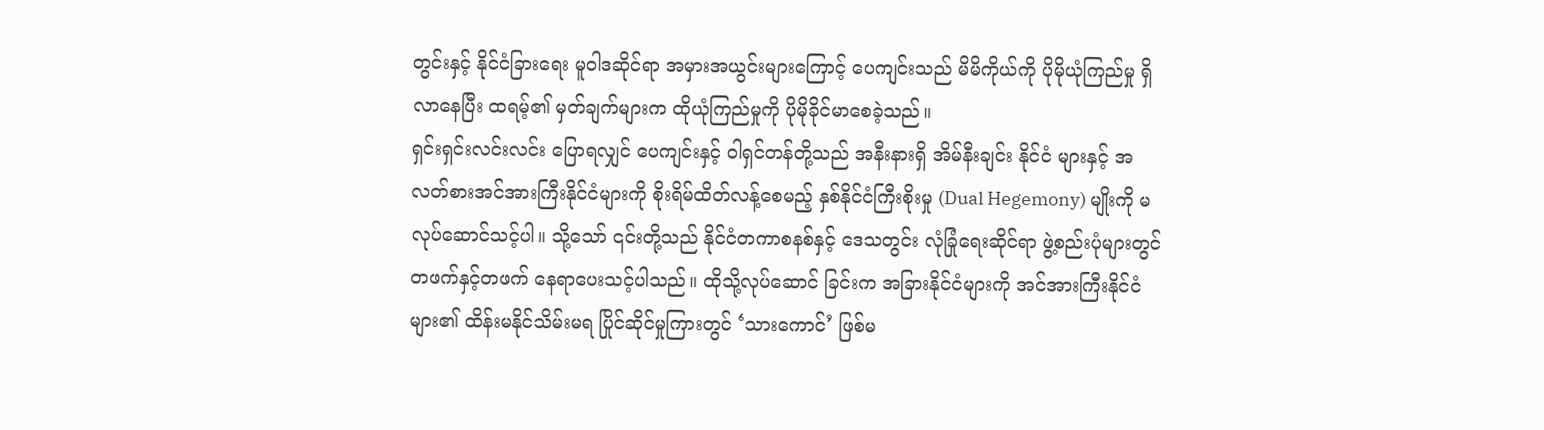တွင်းနှင့် နိုင်ငံခြားရေး မူဝါဒဆိုင်ရာ အမှားအယွင်းများကြောင့် ပေကျင်းသည် မိမိကိုယ်ကို ပိုမိုယုံကြည်မှု ရှိလာနေပြီး ထရမ့်၏ မှတ်ချက်များက ထိုယုံကြည်မှုကို ပိုမိုခိုင်မာစေခဲ့သည်။
ရှင်းရှင်းလင်းလင်း ပြောရလျှင် ပေကျင်းနှင့် ဝါရှင်တန်တို့သည် အနီးနားရှိ အိမ်နီးချင်း နိုင်ငံ များနှင့် အလတ်စားအင်အားကြီးနိုင်ငံများကို စိုးရိမ်ထိတ်လန့်စေမည့် နှစ်နိုင်ငံကြီးစိုးမှု (Dual Hegemony) မျိုးကို မလုပ်ဆောင်သင့်ပါ။ သို့သော် ၎င်းတို့သည် နိုင်ငံတကာစနစ်နှင့် ဒေသတွင်း လုံခြုံရေးဆိုင်ရာ ဖွဲ့စည်းပုံများတွင် တဖက်နှင့်တဖက် နေရာပေးသင့်ပါသည်။ ထိုသို့လုပ်ဆောင် ခြင်းက အခြားနိုင်ငံများကို အင်အားကြီးနိုင်ငံများ၏ ထိန်းမနိုင်သိမ်းမရ ပြိုင်ဆိုင်မှုကြားတွင် ‘သားကောင်’ ဖြစ်မ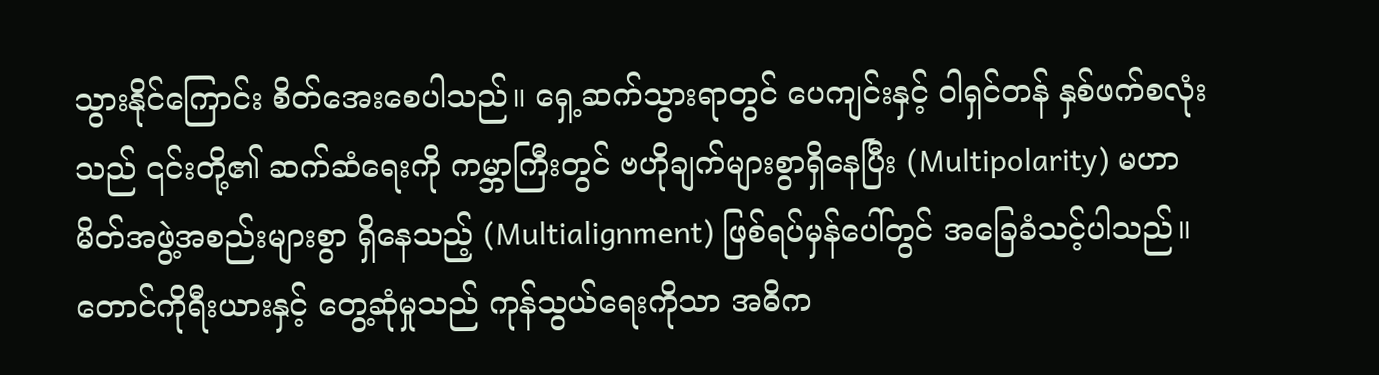သွားနိုင်ကြောင်း စိတ်အေးစေပါသည်။ ရှေ့ဆက်သွားရာတွင် ပေကျင်းနှင့် ဝါရှင်တန် နှစ်ဖက်စလုံးသည် ၎င်းတို့၏ ဆက်ဆံရေးကို ကမ္ဘာကြီးတွင် ဗဟိုချက်များစွာရှိနေပြီး (Multipolarity) မဟာမိတ်အဖွဲ့အစည်းများစွာ ရှိနေသည့် (Multialignment) ဖြစ်ရပ်မှန်ပေါ်တွင် အခြေခံသင့်ပါသည်။
တောင်ကိုရီးယားနှင့် တွေ့ဆုံမှုသည် ကုန်သွယ်ရေးကိုသာ အဓိက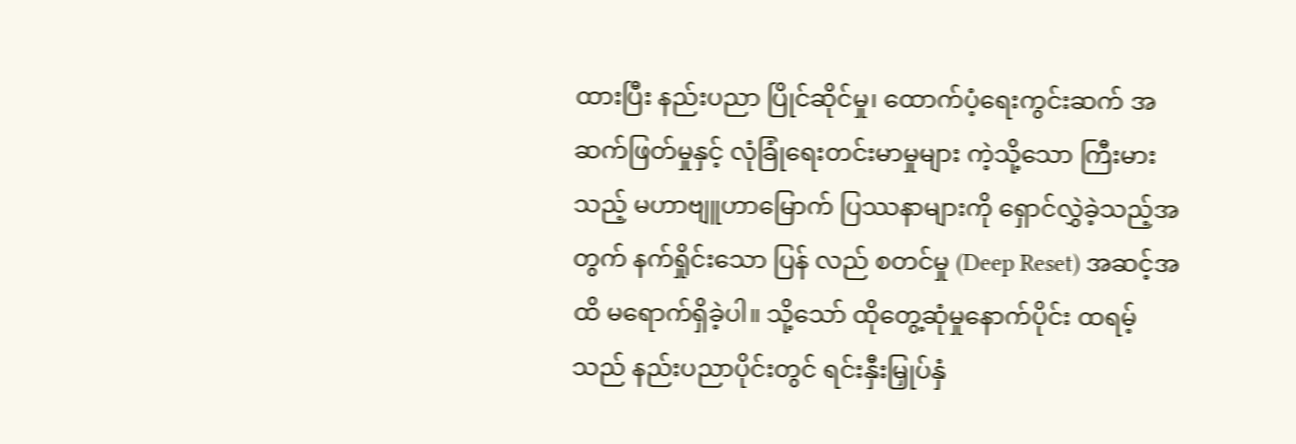ထားပြီး နည်းပညာ ပြိုင်ဆိုင်မှု၊ ထောက်ပံ့ရေးကွင်းဆက် အဆက်ဖြတ်မှုနှင့် လုံခြုံရေးတင်းမာမှုများ ကဲ့သို့သော ကြီးမားသည့် မဟာဗျူဟာမြောက် ပြဿနာများကို ရှောင်လွှဲခဲ့သည့်အတွက် နက်ရှိုင်းသော ပြန် လည် စတင်မှု (Deep Reset) အဆင့်အထိ မရောက်ရှိခဲ့ပါ။ သို့သော် ထိုတွေ့ဆုံမှုနောက်ပိုင်း ထရမ့် သည် နည်းပညာပိုင်းတွင် ရင်းနှီးမြှုပ်နှံ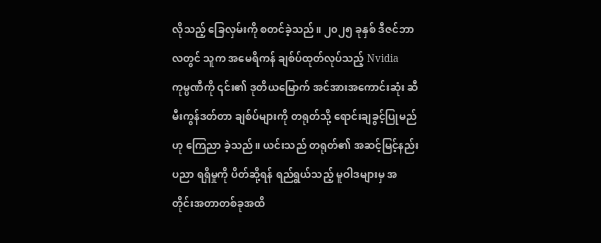လိုသည့် ခြေလှမ်းကို စတင်ခဲ့သည်။ ၂၀၂၅ ခုနှစ် ဒီဇင်ဘာ လတွင် သူက အမေရိကန် ချစ်ပ်ထုတ်လုပ်သည့် Nvidia ကုမ္ပဏီကို ၎င်း၏ ဒုတိယမြောက် အင်အားအကောင်းဆုံး ဆီမီးကွန်ဒတ်တာ ချစ်ပ်များကို တရုတ်သို့ ရောင်းချခွင့်ပြုမည်ဟု ကြေညာ ခဲ့သည်။ ယင်းသည် တရုတ်၏ အဆင့်မြင့်နည်းပညာ ရရှိမှုကို ပိတ်ဆို့ရန် ရည်ရွယ်သည့် မူဝါဒများမှ အတိုင်းအတာတစ်ခုအထိ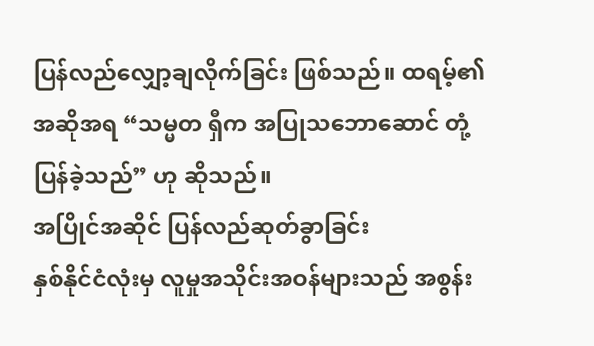ပြန်လည်လျှော့ချလိုက်ခြင်း ဖြစ်သည်။ ထရမ့်၏ အဆိုအရ “သမ္မတ ရှီက အပြုသဘောဆောင် တုံ့ပြန်ခဲ့သည်” ဟု ဆိုသည်။
အပြိုင်အဆိုင် ပြန်လည်ဆုတ်ခွာခြင်း
နှစ်နိုင်ငံလုံးမှ လူမှုအသိုင်းအဝန်များသည် အစွန်း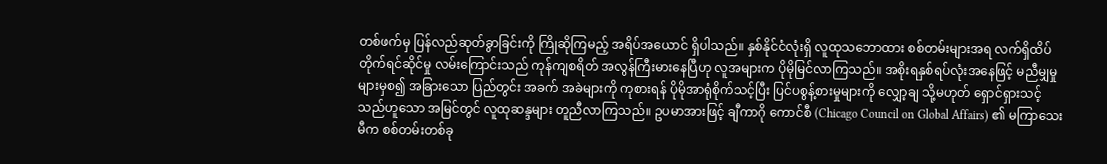တစ်ဖက်မှ ပြန်လည်ဆုတ်ခွာခြင်းကို ကြိုဆိုကြမည့် အရိပ်အယောင် ရှိပါသည်။ နှစ်နိုင်ငံလုံးရှိ လူထုသဘောထား စစ်တမ်းများအရ လက်ရှိထိပ်တိုက်ရင်ဆိုင်မှု လမ်းကြောင်းသည် ကုန်ကျစရိတ် အလွန်ကြီးမားနေပြီဟု လူအများက ပိုမိုမြင်လာကြသည်။ အစိုးရနှစ်ရပ်လုံးအနေဖြင့် မညီမျှမှုများမှစ၍ အခြားသော ပြည်တွင်း အခက် အခဲများကို ကုစားရန် ပိုမိုအာရုံစိုက်သင့်ပြီး ပြင်ပစွန့်စားမှုများကို လျှော့ချ သို့မဟုတ် ရှောင်ရှားသင့် သည်ဟူသော အမြင်တွင် လူထုဆန္ဒများ တူညီလာကြသည်။ ဥပမာအားဖြင့် ချီကာဂို ကောင်စီ (Chicago Council on Global Affairs) ၏ မကြာသေးမီက စစ်တမ်းတစ်ခု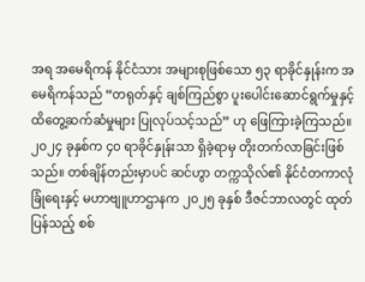အရ အမေရိကန် နိုင်ငံသား အများစုဖြစ်သော ၅၃ ရာခိုင်နှုန်းက အမေရိကန်သည် “တရုတ်နှင့် ချစ်ကြည်စွာ ပူးပေါင်းဆောင်ရွက်မှုနှင့် ထိတွေ့ဆက်ဆံမှုများ ပြုလုပ်သင့်သည်” ဟု ဖြေကြားခဲ့ကြသည်။ ၂၀၂၄ ခုနှစ်က ၄၀ ရာခိုင်နှုန်းသာ ရှိခဲ့ရာမှ တိုးတက်လာခြင်းဖြစ်သည်။ တစ်ချိန်တည်းမှာပင် ဆင်ဟွာ တက္ကသိုလ်၏ နိုင်ငံတကာလုံခြုံရေးနှင့် မဟာဗျူဟာဌာနက ၂၀၂၅ ခုနှစ် ဒီဇင်ဘာလတွင် ထုတ်ပြန်သည့် စစ်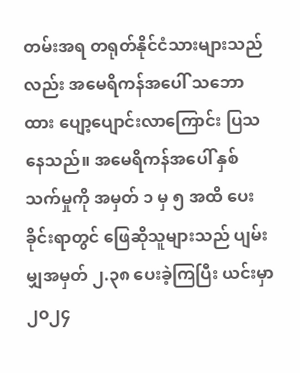တမ်းအရ တရုတ်နိုင်ငံသားများသည်လည်း အမေရိကန်အပေါ် သဘောထား ပျော့ပျောင်းလာကြောင်း ပြသနေသည်။ အမေရိကန်အပေါ် နှစ်သက်မှုကို အမှတ် ၁ မှ ၅ အထိ ပေးခိုင်းရာတွင် ဖြေဆိုသူများသည် ပျမ်းမျှအမှတ် ၂.၃၈ ပေးခဲ့ကြပြီး ယင်းမှာ ၂၀၂၄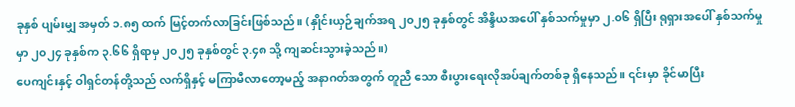ခုနှစ် ပျမ်းမျှ အမှတ် ၁.၈၅ ထက် မြင့်တက်လာခြင်းဖြစ်သည်။ (နှိုင်းယှဉ်ချက်အရ ၂၀၂၅ ခုနှစ်တွင် အိန္ဒိယအပေါ် နှစ်သက်မှုမှာ ၂.၀၆ ရှိပြီး ရုရှားအပေါ် နှစ်သက်မှုမှာ ၂၀၂၄ ခုနှစ်က ၃.၆၆ ရှိရာမှ ၂၀၂၅ ခုနှစ်တွင် ၃.၄၈ သို့ ကျဆင်းသွားခဲ့သည်။)
ပေကျင်းနှင့် ဝါရှင်တန်တို့သည် လက်ရှိနှင့် မကြာမီလာတော့မည့် အနာဂတ်အတွက် တူညီ သော စီးပွားရေးလိုအပ်ချက်တစ်ခု ရှိနေသည်။ ၎င်းမှာ ခိုင်မာပြီး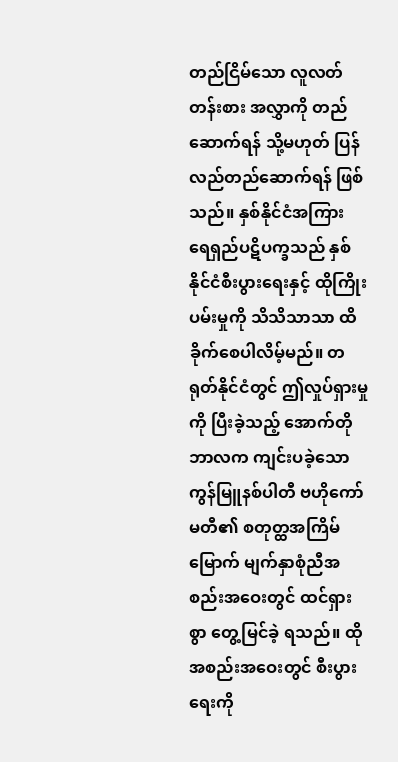တည်ငြိမ်သော လူလတ်တန်းစား အလွှာကို တည်ဆောက်ရန် သို့မဟုတ် ပြန်လည်တည်ဆောက်ရန် ဖြစ်သည်။ နှစ်နိုင်ငံအကြား ရေရှည်ပဋိပက္ခသည် နှစ်နိုင်ငံစီးပွားရေးနှင့် ထိုကြိုးပမ်းမှုကို သိသိသာသာ ထိခိုက်စေပါလိမ့်မည်။ တရုတ်နိုင်ငံတွင် ဤလှုပ်ရှားမှုကို ပြီးခဲ့သည့် အောက်တိုဘာလက ကျင်းပခဲ့သော ကွန်မြူနစ်ပါတီ ဗဟိုကော်မတီ၏ စတုတ္ထအကြိမ်မြောက် မျက်နှာစုံညီအစည်းအဝေးတွင် ထင်ရှားစွာ တွေ့မြင်ခဲ့ ရသည်။ ထိုအစည်းအဝေးတွင် စီးပွားရေးကို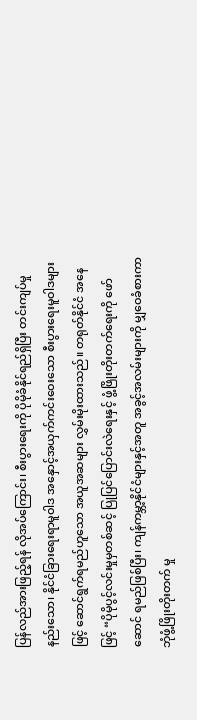ပြန်လည်အားဖြည့်ရန် လိုအပ်ကြောင်း၊ စီးပွားရေးကို ပိုမိုခံနိုင်ရည်ရှိပြီး တင်းကျပ်မှုနည်းသော၊ နိုင်ငံခြားရေးရာမူဝါဒ အနှောင့်အယှက်ကင်းဝေးသော စီးပွားရေးမူဝါဒများဖြင့် ဆောင်ရွက်ရမည်ဟူသော အယူအဆများ လွှမ်းမိုးထားသည်။ တရုတ်နိုင်ငံ အနေဖြင့် “ပိုမိုပွင့်လင်းမှုမှတစ်ဆင့် ပြုပြင်ပြောင်းလဲရေးနှင့် ဖွံ့ဖြိုးတိုးတက်ရေးကို ဖော်ဆောင် ရမည်ဖြစ်ပြီး၊ ကျန်ကမ္ဘာ့နိုင်ငံများနှင့်အတူ အခွင့်အလမ်းများကို မျှဝေခံစားကာ ဘုံဖွံ့ဖြိုးတိုးတက် မှု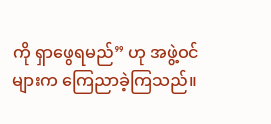ကို ရှာဖွေရမည်” ဟု အဖွဲ့ဝင်များက ကြေညာခဲ့ကြသည်။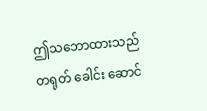ဤသဘောထားသည် တရုတ် ခေါင်း ဆောင်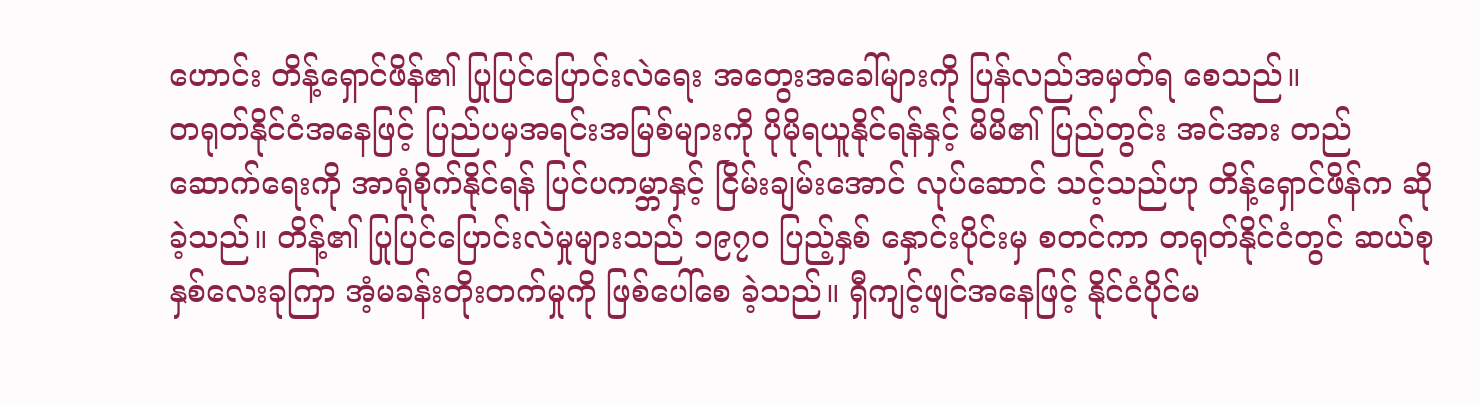ဟောင်း တိန့်ရှောင်ဖိန်၏ ပြုပြင်ပြောင်းလဲရေး အတွေးအခေါ်များကို ပြန်လည်အမှတ်ရ စေသည်။
တရုတ်နိုင်ငံအနေဖြင့် ပြည်ပမှအရင်းအမြစ်များကို ပိုမိုရယူနိုင်ရန်နှင့် မိမိ၏ ပြည်တွင်း အင်အား တည်ဆောက်ရေးကို အာရုံစိုက်နိုင်ရန် ပြင်ပကမ္ဘာနှင့် ငြိမ်းချမ်းအောင် လုပ်ဆောင် သင့်သည်ဟု တိန့်ရှောင်ဖိန်က ဆိုခဲ့သည်။ တိန့်၏ ပြုပြင်ပြောင်းလဲမှုများသည် ၁၉၇၀ ပြည့်နှစ် နှောင်းပိုင်းမှ စတင်ကာ တရုတ်နိုင်ငံတွင် ဆယ်စုနှစ်လေးခုကြာ အံ့မခန်းတိုးတက်မှုကို ဖြစ်ပေါ်စေ ခဲ့သည်။ ရှီကျင့်ဖျင်အနေဖြင့် နိုင်ငံပိုင်မ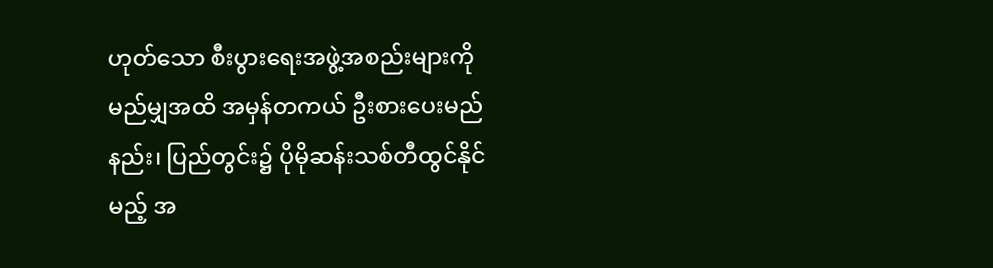ဟုတ်သော စီးပွားရေးအဖွဲ့အစည်းများကို မည်မျှအထိ အမှန်တကယ် ဦးစားပေးမည်နည်း၊ ပြည်တွင်း၌ ပိုမိုဆန်းသစ်တီထွင်နိုင်မည့် အ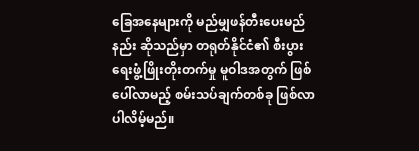ခြေအနေများကို မည်မျှဖန်တီးပေးမည်နည်း ဆိုသည်မှာ တရုတ်နိုင်ငံ၏ စီးပွားရေးဖွံ့ဖြိုးတိုးတက်မှု မူဝါဒအတွက် ဖြစ်ပေါ်လာမည့် စမ်းသပ်ချက်တစ်ခု ဖြစ်လာပါလိမ့်မည်။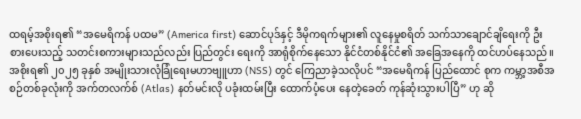ထရမ့်အစိုးရ၏ “အမေရိကန် ပထမ” (America first) ဆောင်ပုဒ်နှင့် ဒီမိုကရက်များ၏ လူနေမှုစရိတ် သက်သာချောင်ချိရေးကို ဦးစားပေးသည့် သတင်းစကားများသည်လည်း ပြည်တွင်း ရေးကို အာရုံစိုက်နေသော နိုင်ငံတစ်နိုင်ငံ၏ အခြေအနေကို ထင်ဟပ်နေသည်။ အစိုးရ၏ ၂၀၂၅ ခုနှစ် အမျိုးသားလုံခြုံရေးမဟာဗျူဟာ (NSS) တွင် ကြေညာခဲ့သလိုပင် “အမေရိကန် ပြည်ထောင် စုက ကမ္ဘာ့အစီအစဉ်တစ်ခုလုံးကို အက်တလက်စ် (Atlas) နတ်မင်းလို ပခုံးထမ်းပြီး ထောက်ပံ့ပေး နေတဲ့ခေတ် ကုန်ဆုံးသွားပါပြီ” ဟု ဆို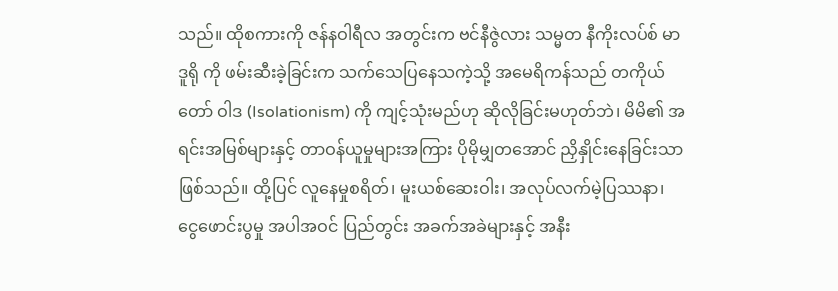သည်။ ထိုစကားကို ဇန်နဝါရီလ အတွင်းက ဗင်နီဇွဲလား သမ္မတ နီကိုးလပ်စ် မာဒူရို ကို ဖမ်းဆီးခဲ့ခြင်းက သက်သေပြနေသကဲ့သို့ အမေရိကန်သည် တကိုယ် တော် ဝါဒ (Isolationism) ကို ကျင့်သုံးမည်ဟု ဆိုလိုခြင်းမဟုတ်ဘဲ၊ မိမိ၏ အရင်းအမြစ်များနှင့် တာဝန်ယူမှုများအကြား ပိုမိုမျှတအောင် ညှိနှိုင်းနေခြင်းသာဖြစ်သည်။ ထို့ပြင် လူနေမှုစရိတ်၊ မူးယစ်ဆေးဝါး၊ အလုပ်လက်မဲ့ပြဿနာ၊ ငွေဖောင်းပွမှု အပါအဝင် ပြည်တွင်း အခက်အခဲများနှင့် အနီး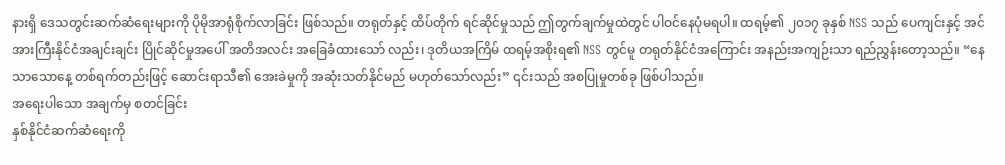နားရှိ ဒေသတွင်းဆက်ဆံရေးများကို ပိုမိုအာရုံစိုက်လာခြင်း ဖြစ်သည်။ တရုတ်နှင့် ထိပ်တိုက် ရင်ဆိုင်မှုသည် ဤတွက်ချက်မှုထဲတွင် ပါဝင်နေပုံမရပါ။ ထရမ့်၏ ၂၀၁၇ ခုနှစ် NSS သည် ပေကျင်းနှင့် အင်အားကြီးနိုင်ငံအချင်းချင်း ပြိုင်ဆိုင်မှုအပေါ် အတိအလင်း အခြေခံထားသော် လည်း၊ ဒုတိယအကြိမ် ထရမ့်အစိုးရ၏ NSS တွင်မူ တရုတ်နိုင်ငံအကြောင်း အနည်းအကျဉ်းသာ ရည်ညွှန်းတော့သည်။ “နေသာသောနေ့ တစ်ရက်တည်းဖြင့် ဆောင်းရာသီ၏ အေးခဲမှုကို အဆုံးသတ်နိုင်မည် မဟုတ်သော်လည်း” ၎င်းသည် အစပြုမှုတစ်ခု ဖြစ်ပါသည်။
အရေးပါသော အချက်မှ စတင်ခြင်း
နှစ်နိုင်ငံဆက်ဆံရေးကို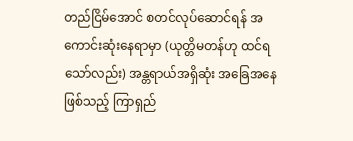တည်ငြိမ်အောင် စတင်လုပ်ဆောင်ရန် အကောင်းဆုံးနေရာမှာ (ယုတ္တိမတန်ဟု ထင်ရသော်လည်း) အန္တရာယ်အရှိဆုံး အခြေအနေဖြစ်သည့် ကြာရှည်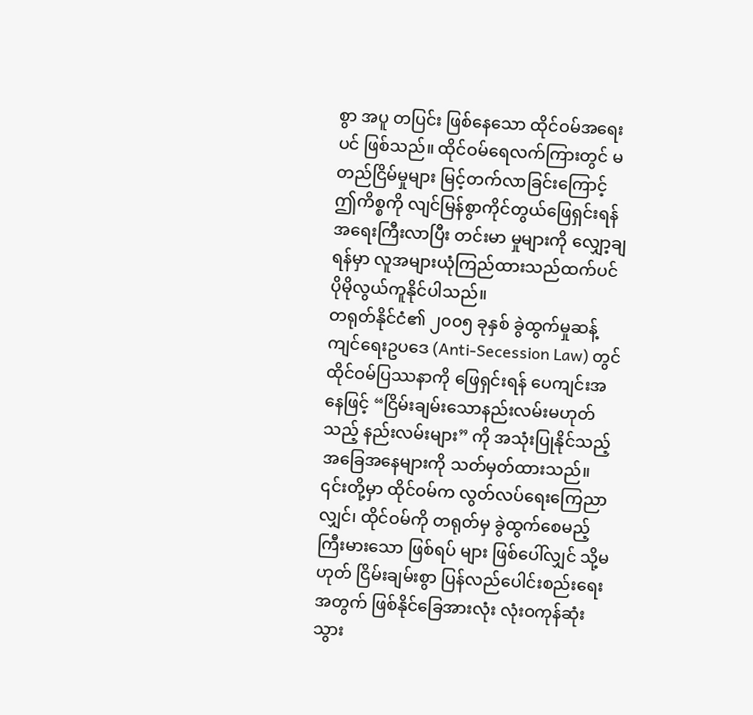စွာ အပူ တပြင်း ဖြစ်နေသော ထိုင်ဝမ်အရေးပင် ဖြစ်သည်။ ထိုင်ဝမ်ရေလက်ကြားတွင် မတည်ငြိမ်မှုများ မြင့်တက်လာခြင်းကြောင့် ဤကိစ္စကို လျင်မြန်စွာကိုင်တွယ်ဖြေရှင်းရန် အရေးကြီးလာပြီး တင်းမာ မှုများကို လျှော့ချရန်မှာ လူအများယုံကြည်ထားသည်ထက်ပင် ပိုမိုလွယ်ကူနိုင်ပါသည်။
တရုတ်နိုင်ငံ၏ ၂၀၀၅ ခုနှစ် ခွဲထွက်မှုဆန့်ကျင်ရေးဥပဒေ (Anti-Secession Law) တွင် ထိုင်ဝမ်ပြဿနာကို ဖြေရှင်းရန် ပေကျင်းအနေဖြင့် “ငြိမ်းချမ်းသောနည်းလမ်းမဟုတ်သည့် နည်းလမ်းများ” ကို အသုံးပြုနိုင်သည့် အခြေအနေများကို သတ်မှတ်ထားသည်။ ၎င်းတို့မှာ ထိုင်ဝမ်က လွတ်လပ်ရေးကြေညာလျှင်၊ ထိုင်ဝမ်ကို တရုတ်မှ ခွဲထွက်စေမည့် ကြီးမားသော ဖြစ်ရပ် များ ဖြစ်ပေါ်လျှင် သို့မဟုတ် ငြိမ်းချမ်းစွာ ပြန်လည်ပေါင်းစည်းရေးအတွက် ဖြစ်နိုင်ခြေအားလုံး လုံးဝကုန်ဆုံးသွား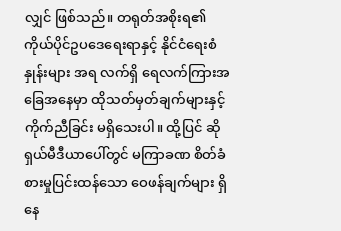လျှင် ဖြစ်သည်။ တရုတ်အစိုးရ၏ ကိုယ်ပိုင်ဥပဒေရေးရာနှင့် နိုင်ငံရေးစံနှုန်းများ အရ လက်ရှိ ရေလက်ကြားအခြေအနေမှာ ထိုသတ်မှတ်ချက်များနှင့် ကိုက်ညီခြင်း မရှိသေးပါ။ ထို့ပြင် ဆိုရှယ်မီဒီယာပေါ်တွင် မကြာခဏ စိတ်ခံစားမှုပြင်းထန်သော ဝေဖန်ချက်များ ရှိနေ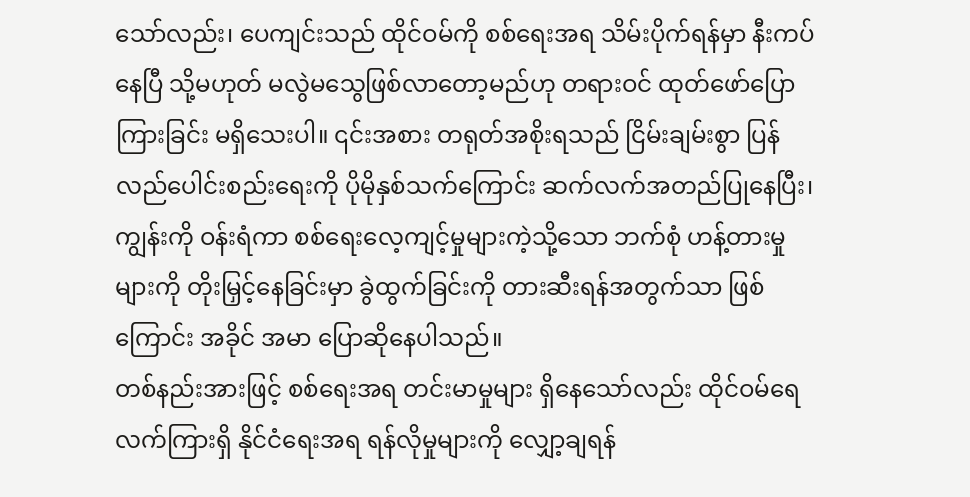သော်လည်း၊ ပေကျင်းသည် ထိုင်ဝမ်ကို စစ်ရေးအရ သိမ်းပိုက်ရန်မှာ နီးကပ် နေပြီ သို့မဟုတ် မလွဲမသွေဖြစ်လာတော့မည်ဟု တရားဝင် ထုတ်ဖော်ပြောကြားခြင်း မရှိသေးပါ။ ၎င်းအစား တရုတ်အစိုးရသည် ငြိမ်းချမ်းစွာ ပြန်လည်ပေါင်းစည်းရေးကို ပိုမိုနှစ်သက်ကြောင်း ဆက်လက်အတည်ပြုနေပြီး၊ ကျွန်းကို ဝန်းရံကာ စစ်ရေးလေ့ကျင့်မှုများကဲ့သို့သော ဘက်စုံ ဟန့်တားမှုများကို တိုးမြှင့်နေခြင်းမှာ ခွဲထွက်ခြင်းကို တားဆီးရန်အတွက်သာ ဖြစ်ကြောင်း အခိုင် အမာ ပြောဆိုနေပါသည်။
တစ်နည်းအားဖြင့် စစ်ရေးအရ တင်းမာမှုများ ရှိနေသော်လည်း ထိုင်ဝမ်ရေလက်ကြားရှိ နိုင်ငံရေးအရ ရန်လိုမှုများကို လျှော့ချရန်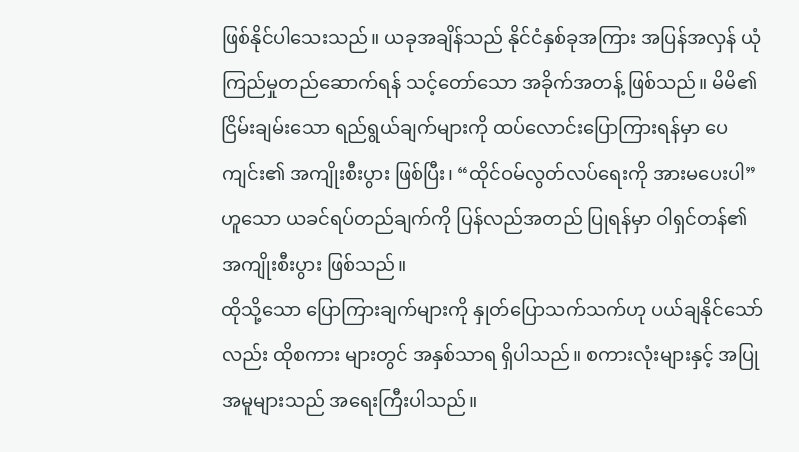ဖြစ်နိုင်ပါသေးသည်။ ယခုအချိန်သည် နိုင်ငံနှစ်ခုအကြား အပြန်အလှန် ယုံကြည်မှုတည်ဆောက်ရန် သင့်တော်သော အခိုက်အတန့် ဖြစ်သည်။ မိမိ၏ ငြိမ်းချမ်းသော ရည်ရွယ်ချက်များကို ထပ်လောင်းပြောကြားရန်မှာ ပေကျင်း၏ အကျိုးစီးပွား ဖြစ်ပြီး၊ “ထိုင်ဝမ်လွတ်လပ်ရေးကို အားမပေးပါ” ဟူသော ယခင်ရပ်တည်ချက်ကို ပြန်လည်အတည် ပြုရန်မှာ ဝါရှင်တန်၏ အကျိုးစီးပွား ဖြစ်သည်။
ထိုသို့သော ပြောကြားချက်များကို နှုတ်ပြောသက်သက်ဟု ပယ်ချနိုင်သော်လည်း ထိုစကား များတွင် အနှစ်သာရ ရှိပါသည်။ စကားလုံးများနှင့် အပြုအမူများသည် အရေးကြီးပါသည်။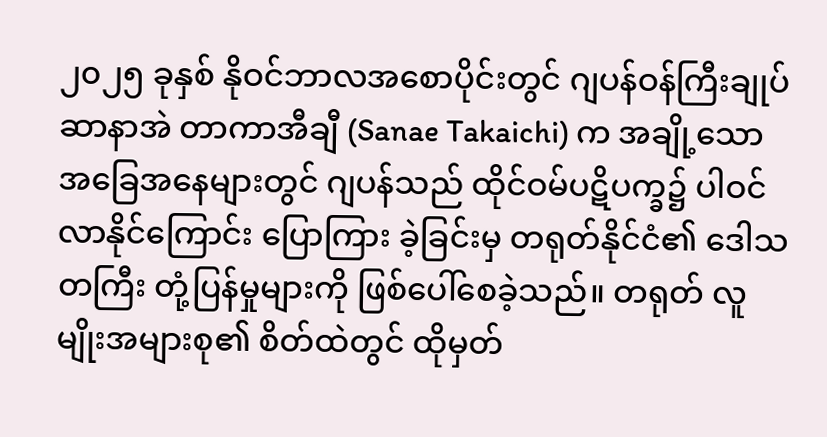၂၀၂၅ ခုနှစ် နိုဝင်ဘာလအစောပိုင်းတွင် ဂျပန်ဝန်ကြီးချုပ် ဆာနာအဲ တာကာအီချီ (Sanae Takaichi) က အချို့သောအခြေအနေများတွင် ဂျပန်သည် ထိုင်ဝမ်ပဋိပက္ခ၌ ပါဝင်လာနိုင်ကြောင်း ပြောကြား ခဲ့ခြင်းမှ တရုတ်နိုင်ငံ၏ ဒေါသတကြီး တုံ့ပြန်မှုများကို ဖြစ်ပေါ်စေခဲ့သည်။ တရုတ် လူမျိုးအများစု၏ စိတ်ထဲတွင် ထိုမှတ်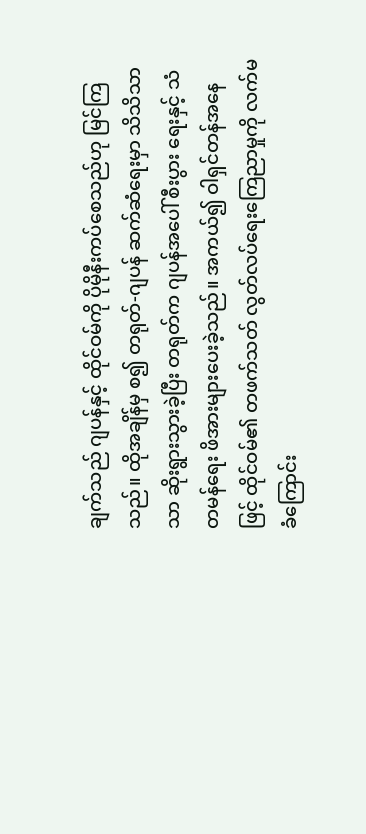ချက်သည် ဂျပန်နှင့် ထိုင်ဝမ်ကို ပိုမိုနီးကပ်စေသည်ဟု မြင်ကြသည်။ ထိုအချိန်မှ စ၍ တရုတ်-ဂျပန် ဆက်ဆံရေးမှာ သိသိသာသာ ဆိုးရွားသွားခဲ့ပြီး တရုတ်က ဂျပန်အပေါ် စီးပွား ရေးနှင့် သံတမန်ရေး ဖိအားများပေးခဲ့သည်။ အကယ်၍ ဝါရှင်တန်အနေဖြင့် ထိုင်ဝမ်၏ တဖက်သတ် လွတ်လပ်ရေးကြေညာမှုကို လက်မခံကြောင်း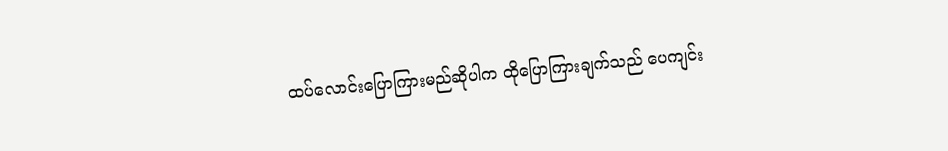ထပ်လောင်းပြောကြားမည်ဆိုပါက ထိုပြောကြားချက်သည် ပေကျင်း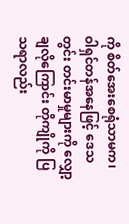ကို စိတ်အေးစေရုံသာမက၊ ဝါရှင်တန်အနေဖြင့် ဒေသတွင်း တင်းမာမှုများကို လျှော့ချလိုကြောင်း တိုကျိုကို ပြသရာလည်း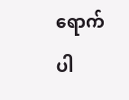ရောက်ပါ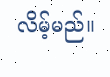လိမ့်မည်။